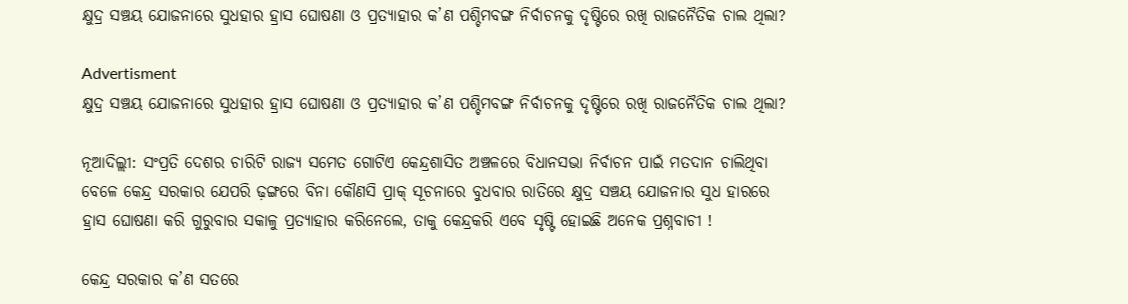କ୍ଷୁଦ୍ର ସଞ୍ଚୟ ଯୋଜନାରେ ସୁଧହାର ହ୍ରାସ ଘୋଷଣା ଓ ପ୍ରତ୍ୟାହାର କ’ଣ ପଶ୍ଚିମବଙ୍ଗ ନିର୍ବାଚନକୁ ଦୃଷ୍ଟିରେ ରଖି ରାଜନୈତିକ ଚାଲ ଥିଲା?

Advertisment
କ୍ଷୁଦ୍ର ସଞ୍ଚୟ ଯୋଜନାରେ ସୁଧହାର ହ୍ରାସ ଘୋଷଣା ଓ ପ୍ରତ୍ୟାହାର କ’ଣ ପଶ୍ଚିମବଙ୍ଗ ନିର୍ବାଚନକୁ ଦୃଷ୍ଟିରେ ରଖି ରାଜନୈତିକ ଚାଲ ଥିଲା?

ନୂଆଦିଲ୍ଲୀ: ସଂପ୍ରତି ଦେଶର ଚାରିଟି ରାଜ୍ୟ ସମେତ ଗୋଟିଏ କେନ୍ଦ୍ରଶାସିତ ଅଞ୍ଚଳରେ ବିଧାନସଭା ନିର୍ବାଚନ ପାଇଁ ମତଦାନ ଚାଲିଥିବା ବେଳେ କେନ୍ଦ୍ର ସରକାର ଯେପରି ଢ଼ଙ୍ଗରେ ବିନା କୌଣସି ପ୍ରାକ୍‌ ସୂଚନାରେ ବୁଧବାର ରାତିରେ କ୍ଷୁଦ୍ର ସଞ୍ଚୟ ଯୋଜନାର ସୁଧ ହାରରେ ହ୍ରାସ ଘୋଷଣା କରି ଗୁରୁବାର ସକାଳୁ ପ୍ରତ୍ୟାହାର କରିନେଲେ, ତାକୁ କେନ୍ଦ୍ରକରି ଏବେ ସୃଷ୍ଟି ହୋଇଛି ଅନେକ ପ୍ରଶ୍ନବାଚୀ !

କେନ୍ଦ୍ର ସରକାର କ’ଣ ସତରେ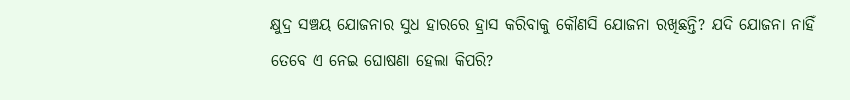କ୍ଷୁଦ୍ର ସଞ୍ଚୟ ଯୋଜନାର ସୁଧ ହାରରେ ହ୍ରାସ କରିବାକୁ କୌଣସି ଯୋଜନା ରଖିଛନ୍ତି? ଯଦି ଯୋଜନା ନାହିଁ ତେବେ ଏ ନେଇ ଘୋଷଣା ହେଲା କିପରି?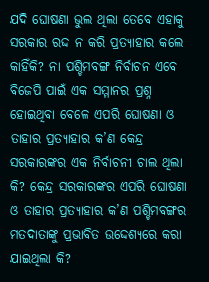ଯଦି ଘୋଷଣା ଭୁଲ ଥିଲା ତେବେ ଏହାକୁ ସରକାର ରଦ୍ଦ ନ କରି ପ୍ରତ୍ୟାହାର କଲେ କାହିଁକି? ନା ପଶ୍ଚିମବଙ୍ଗ ନିର୍ବାଚନ ଏବେ ବିଜେପି ପାଇଁ ଏକ ସମ୍ମାନର ପ୍ରଶ୍ନ ହୋଇଥିବା ବେଳେ ଏପରି ଘୋଷଣା ଓ ତାହାର ପ୍ରତ୍ୟାହାର କ’ଣ କେନ୍ଦ୍ର ସରକାରଙ୍କର ଏକ ନିର୍ବାଚନୀ ଚାଲ ଥିଲା କି? କେନ୍ଦ୍ର ସରକାରଙ୍କର ଏପରି ଘୋଷଣା ଓ ତାହାର ପ୍ରତ୍ୟାହାର କ’ଣ ପଶ୍ଚିମବଙ୍ଗର ମତଦାତାଙ୍କୁ ପ୍ରଭାବିତ ଉଦ୍ଦେଶ୍ୟରେ କରା ଯାଇଥିଲା କି?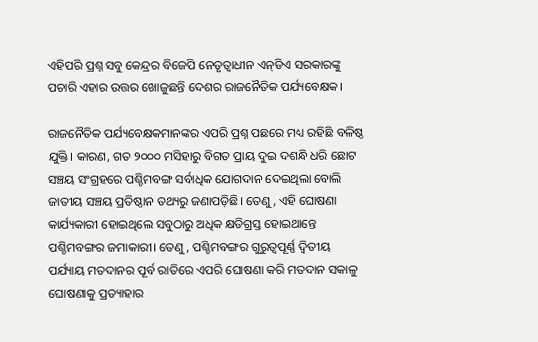ଏହିପରି ପ୍ରଶ୍ନ ସବୁ କେନ୍ଦ୍ରର ବିଜେପି ନେତୃତ୍ୱାଧୀନ ଏନ୍‌ଡିଏ ସରକାରଙ୍କୁ ପଚାରି ଏହାର ଉତ୍ତର ଖୋଜୁଛନ୍ତି ଦେଶର ରାଜନୈତିକ ପର୍ଯ୍ୟବେକ୍ଷକ।

ରାଜନୈତିକ ପର୍ଯ୍ୟବେକ୍ଷକମାନଙ୍କର ଏପରି ପ୍ରଶ୍ନ ପଛରେ ମଧ୍ୟ ରହିଛି ବଳିଷ୍ଠ ଯୁକ୍ତି। କାରଣ, ଗତ ୨୦୦୦ ମସିହାରୁ ବିଗତ ପ୍ରାୟ ଦୁଇ ଦଶନ୍ଧି ଧରି ଛୋଟ ସଞ୍ଚୟ ସଂଗ୍ରହରେ ପଶ୍ଚିମବଙ୍ଗ ସର୍ବାଧିକ ଯୋଗଦାନ ଦେଇଥିଲା ବୋଲି ଜାତୀୟ ସଞ୍ଚୟ ପ୍ରତିଷ୍ଠାନ ତଥ୍ୟରୁ ଜଣାପଡ଼ିଛି। ତେଣୁ, ଏହି ଘୋଷଣା କାର୍ଯ୍ୟକାରୀ ହୋଇଥିଲେ ସବୁଠାରୁ ଅଧିକ କ୍ଷତିଗ୍ରସ୍ତ ହୋଇଥାନ୍ତେ ପଶ୍ଚିମବଙ୍ଗର ଜମାକାରୀ। ତେଣୁ, ପଶ୍ଚିମବଙ୍ଗର ଗୁରୁତ୍ୱପୂର୍ଣ୍ଣ ଦ୍ୱିତୀୟ ପର୍ଯ୍ୟାୟ ମତଦାନର ପୂର୍ବ ରାତିରେ ଏପରି ଘୋଷଣା କରି ମତଦାନ ସକାଳୁ ଘୋଷଣାକୁ ପ୍ରତ୍ୟାହାର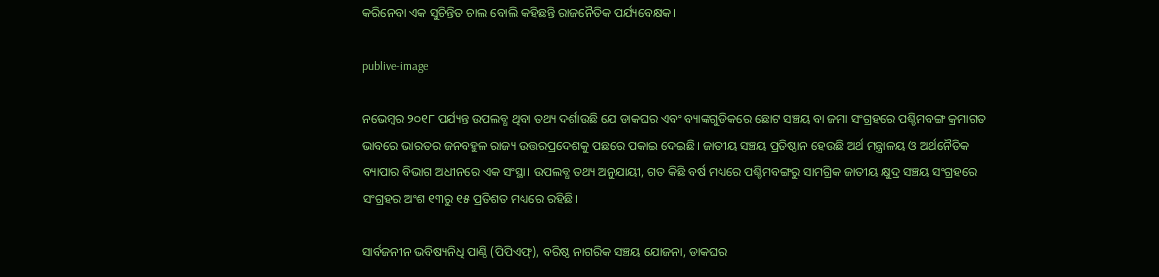କରିନେବା ଏକ ସୁଚିନ୍ତିତ ଚାଲ ବୋଲି କହିଛନ୍ତି ରାଜନୈତିକ ପର୍ଯ୍ୟବେକ୍ଷକ।

publive-image

ନଭେମ୍ବର ୨୦୧୮ ପର୍ଯ୍ୟନ୍ତ ଉପଲବ୍ଧ ଥିବା ତଥ୍ୟ ଦର୍ଶାଉଛି ଯେ ଡାକଘର ଏବଂ ବ୍ୟାଙ୍କଗୁଡିକରେ ଛୋଟ ସଞ୍ଚୟ ବା ଜମା ସଂଗ୍ରହରେ ପଶ୍ଚିମବଙ୍ଗ କ୍ରମାଗତ ଭାବରେ ଭାରତର ଜନବହୁଳ ରାଜ୍ୟ ଉତ୍ତରପ୍ରଦେଶକୁ ପଛରେ ପକାଇ ଦେଇଛି। ଜାତୀୟ ସଞ୍ଚୟ ପ୍ରତିଷ୍ଠାନ ହେଉଛି ଅର୍ଥ ମନ୍ତ୍ରାଳୟ ଓ ଅର୍ଥନୈତିକ ବ୍ୟାପାର ବିଭାଗ ଅଧୀନରେ ଏକ ସଂସ୍ଥା। ଉପଲବ୍ଧ ତଥ୍ୟ ଅନୁଯାୟୀ, ଗତ କିଛି ବର୍ଷ ମଧ୍ୟରେ ପଶ୍ଚିମବଙ୍ଗରୁ ସାମଗ୍ରିକ ଜାତୀୟ କ୍ଷୁଦ୍ର ସଞ୍ଚୟ ସଂଗ୍ରହରେ ସଂଗ୍ରହର ଅଂଶ ୧୩ରୁ ୧୫ ପ୍ରତିଶତ ମଧ୍ୟରେ ରହିଛି।

ସାର୍ବଜନୀନ ଭବିଷ୍ୟନିଧି ପାଣ୍ଠି (ପିପିଏଫ୍‌), ବରିଷ୍ଠ ନାଗରିକ ସଞ୍ଚୟ ଯୋଜନା, ଡାକଘର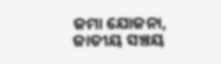ଜମା ଯୋଜନା, ଜାତୀୟ ସଞ୍ଚୟ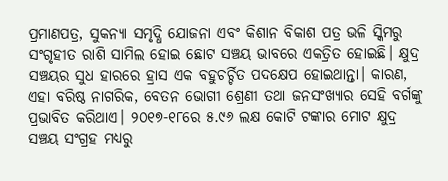ପ୍ରମାଣପତ୍ର, ସୁକନ୍ୟା ସମୃଦ୍ଧି ଯୋଜନା ଏବଂ କିଶାନ ବିକାଶ ପତ୍ର ଭଳି ସ୍କିମରୁ ସଂଗୃହୀତ ରାଶି ସାମିଲ ହୋଇ ଛୋଟ ସଞ୍ଚୟ ଭାବରେ ଏକତ୍ରିତ ହୋଇଛି। କ୍ଷୁଦ୍ର ସଞ୍ଚୟର ସୁଧ ହାରରେ ହ୍ରାସ ଏକ ବହୁଚର୍ଚ୍ଚିତ ପଦକ୍ଷେପ ହୋଇଥାନ୍ତା। କାରଣ, ଏହା ବରିଷ୍ଠ ନାଗରିକ, ବେତନ ଭୋଗୀ ଶ୍ରେଣୀ ତଥା ଜନସଂଖ୍ୟାର ସେହି ବର୍ଗଙ୍କୁ ପ୍ରଭାବିତ କରିଥାଏ। ୨୦୧୭-୧୮ରେ ୫.୯୬ ଲକ୍ଷ କୋଟି ଟଙ୍କାର ମୋଟ କ୍ଷୁଦ୍ର ସଞ୍ଚୟ ସଂଗ୍ରହ ମଧ୍ୟରୁ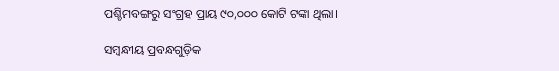ପଶ୍ଚିମବଙ୍ଗରୁ ସଂଗ୍ରହ ପ୍ରାୟ ୯୦,୦୦୦ କୋଟି ଟଙ୍କା ଥିଲା।

ସମ୍ବନ୍ଧୀୟ ପ୍ରବନ୍ଧଗୁଡ଼ିକ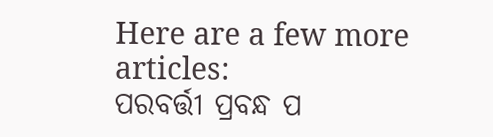Here are a few more articles:
ପରବର୍ତ୍ତୀ ପ୍ରବନ୍ଧ ପ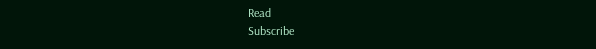Read
Subscribe